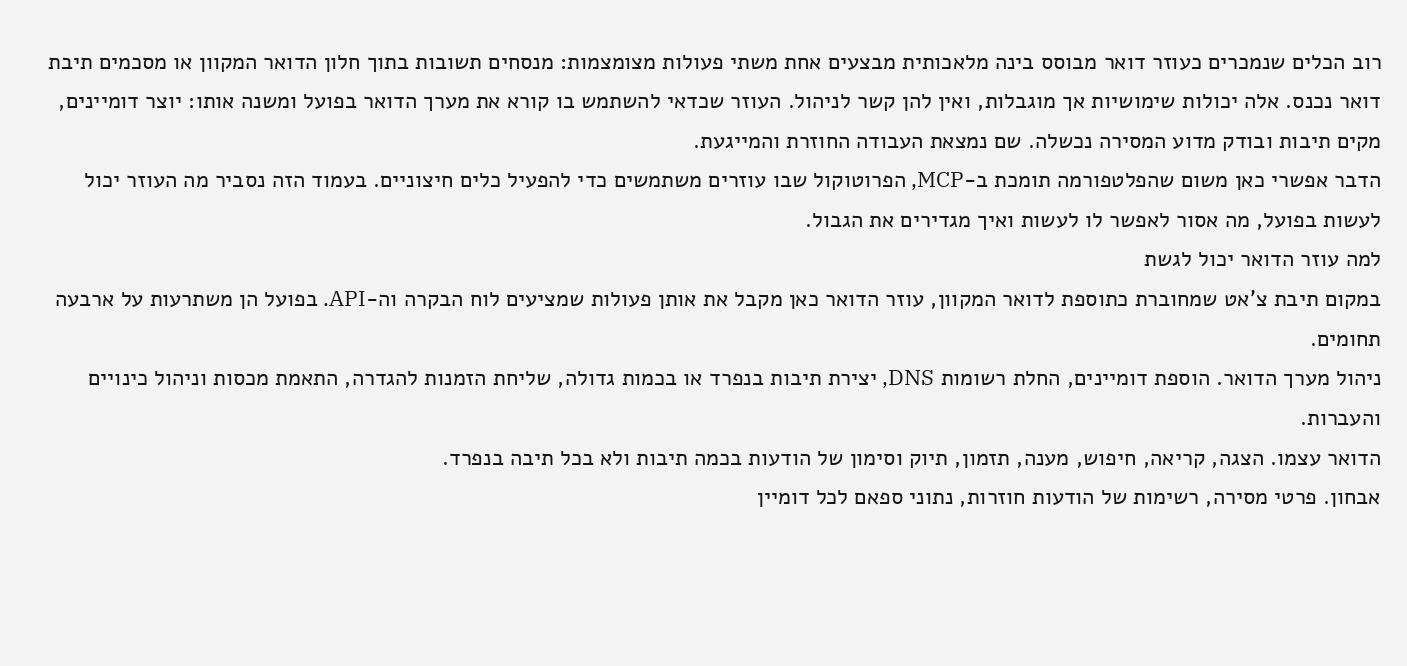רוב הכלים שנמכרים כעוזר דואר מבוסס בינה מלאכותית מבצעים אחת משתי פעולות מצומצמות: מנסחים תשובות בתוך חלון הדואר המקוון או מסכמים תיבת דואר נכנס. אלה יכולות שימושיות אך מוגבלות, ואין להן קשר לניהול. העוזר שכדאי להשתמש בו קורא את מערך הדואר בפועל ומשנה אותו: יוצר דומיינים, מקים תיבות ובודק מדוע המסירה נכשלה. שם נמצאת העבודה החוזרת והמייגעת.
הדבר אפשרי כאן משום שהפלטפורמה תומכת ב-MCP, הפרוטוקול שבו עוזרים משתמשים כדי להפעיל כלים חיצוניים. בעמוד הזה נסביר מה העוזר יכול לעשות בפועל, מה אסור לאפשר לו לעשות ואיך מגדירים את הגבול.
למה עוזר הדואר יכול לגשת
במקום תיבת צ'אט שמחוברת כתוספת לדואר המקוון, עוזר הדואר כאן מקבל את אותן פעולות שמציעים לוח הבקרה וה-API. בפועל הן משתרעות על ארבעה תחומים.
ניהול מערך הדואר. הוספת דומיינים, החלת רשומות DNS, יצירת תיבות בנפרד או בכמות גדולה, שליחת הזמנות להגדרה, התאמת מכסות וניהול כינויים והעברות.
הדואר עצמו. הצגה, קריאה, חיפוש, מענה, תזמון, תיוק וסימון של הודעות בכמה תיבות ולא בכל תיבה בנפרד.
אבחון. פרטי מסירה, רשימות של הודעות חוזרות, נתוני ספאם לכל דומיין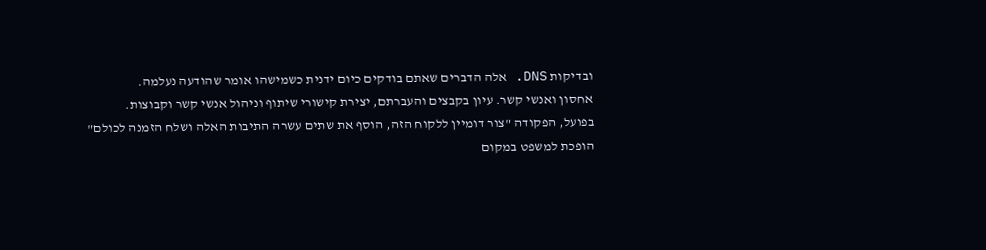ובדיקות DNS. אלה הדברים שאתם בודקים כיום ידנית כשמישהו אומר שהודעה נעלמה.
אחסון ואנשי קשר. עיון בקבצים והעברתם, יצירת קישורי שיתוף וניהול אנשי קשר וקבוצות.
בפועל, הפקודה "צור דומיין ללקוח הזה, הוסף את שתים עשרה התיבות האלה ושלח הזמנה לכולם" הופכת למשפט במקום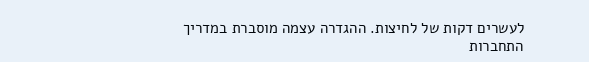לעשרים דקות של לחיצות. ההגדרה עצמה מוסברת במדריך התחברות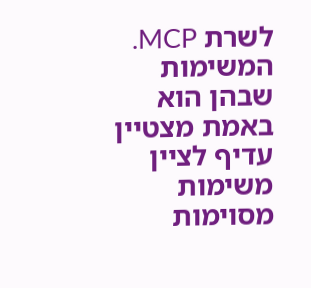לשרת MCP.
המשימות שבהן הוא באמת מצטיין
עדיף לציין משימות מסוימות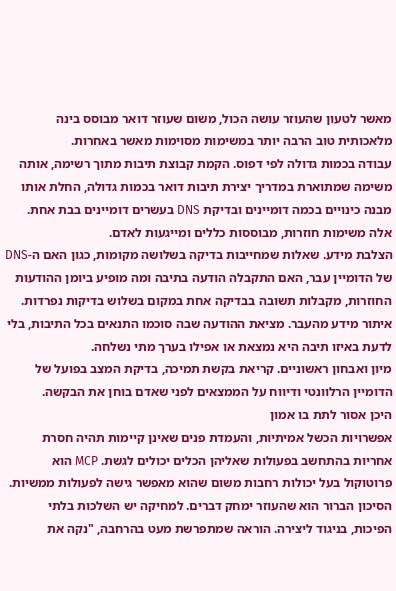מאשר לטעון שהעוזר עושה הכול, משום שעוזר דואר מבוסס בינה מלאכותית טוב הרבה יותר במשימות מסוימות מאשר באחרות.
עבודה בכמות גדולה לפי דפוס. הקמת קבוצת תיבות מתוך רשימה, אותה משימה שמתוארת במדריך יצירת תיבות דואר בכמות גדולה, החלת אותו מבנה כינויים בכמה דומיינים ובדיקת DNS בעשרים דומיינים בבת אחת. אלה משימות חוזרות, מבוססות כללים ומייגעות לאדם.
הצלבת מידע. שאלות שמחייבות בדיקה בשלושה מקומות, כגון האם ה-DNS של הדומיין עבר, האם התקבלה הודעה בתיבה ומה מופיע ביומן ההודעות החוזרות, מקבלות תשובה בבדיקה אחת במקום בשלוש בדיקות נפרדות.
איתור מידע מהעבר. מציאת ההודעה שבה סוכמו התנאים בכל התיבות, בלי לדעת באיזו תיבה היא נמצאת או אפילו בערך מתי נשלחה.
מיון ואבחון ראשוניים. קריאת בקשת תמיכה, בדיקת המצב בפועל של הדומיין הרלוונטי ודיווח על הממצאים לפני שאדם בוחן את הבקשה.
היכן אסור לתת בו אמון
אפשרויות הכשל אמיתיות, והעמדת פנים שאינן קיימות תהיה חסרת אחריות בהתחשב בפעולות שאליהן הכלים יכולים לגשת. MCP הוא פרוטוקול בעל יכולות רחבות משום שהוא מאפשר גישה לפעולות ממשיות.
הסיכון הברור הוא שהעוזר ימחק דברים. למחיקה יש השלכות בלתי הפיכות, בניגוד ליצירה. הוראה שמתפרשת מעט בהרחבה, "נקה את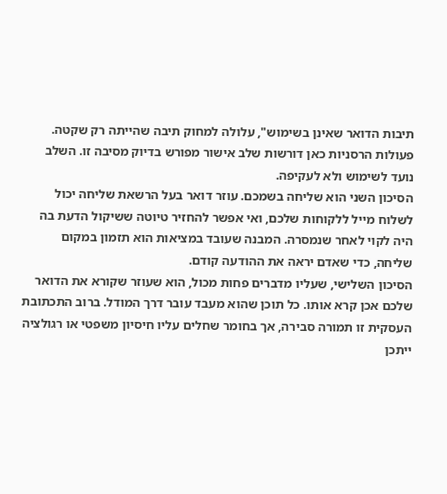תיבות הדואר שאינן בשימוש", עלולה למחוק תיבה שהייתה רק שקטה. פעולות הרסניות כאן דורשות שלב אישור מפורש בדיוק מסיבה זו. השלב נועד לשימוש ולא לעקיפה.
הסיכון השני הוא שליחה בשמכם. עוזר דואר בעל הרשאת שליחה יכול לשלוח מייל ללקוחות שלכם, ואי אפשר להחזיר טיוטה ששיקול הדעת בה היה לקוי לאחר שנמסרה. המבנה שעובד במציאות הוא תזמון במקום שליחה, כדי שאדם יראה את ההודעה קודם.
הסיכון השלישי, שעליו מדברים פחות מכול, הוא שעוזר שקורא את הדואר שלכם אכן קרא אותו. כל תוכן שהוא מעבד עובר דרך המודל. ברוב התכתובת העסקית זו תמורה סבירה, אך בחומר שחלים עליו חיסיון משפטי או רגולציה ייתכן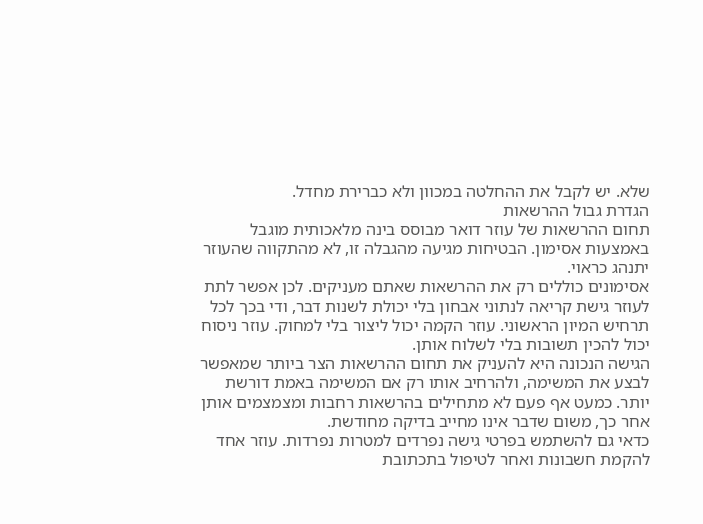שלא. יש לקבל את ההחלטה במכוון ולא כברירת מחדל.
הגדרת גבול ההרשאות
תחום ההרשאות של עוזר דואר מבוסס בינה מלאכותית מוגבל באמצעות אסימון. הבטיחות מגיעה מהגבלה זו, לא מהתקווה שהעוזר יתנהג כראוי.
אסימונים כוללים רק את ההרשאות שאתם מעניקים. לכן אפשר לתת לעוזר גישת קריאה לנתוני אבחון בלי יכולת לשנות דבר, ודי בכך לכל תרחיש המיון הראשוני. עוזר הקמה יכול ליצור בלי למחוק. עוזר ניסוח יכול להכין תשובות בלי לשלוח אותן.
הגישה הנכונה היא להעניק את תחום ההרשאות הצר ביותר שמאפשר לבצע את המשימה, ולהרחיב אותו רק אם המשימה באמת דורשת יותר. כמעט אף פעם לא מתחילים בהרשאות רחבות ומצמצמים אותן אחר כך, משום שדבר אינו מחייב בדיקה מחודשת.
כדאי גם להשתמש בפרטי גישה נפרדים למטרות נפרדות. עוזר אחד להקמת חשבונות ואחר לטיפול בתכתובת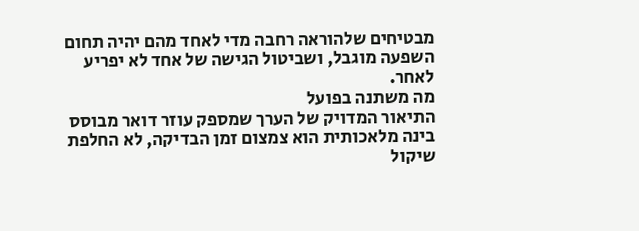מבטיחים שלהוראה רחבה מדי לאחד מהם יהיה תחום השפעה מוגבל, ושביטול הגישה של אחד לא יפריע לאחר.
מה משתנה בפועל
התיאור המדויק של הערך שמספק עוזר דואר מבוסס בינה מלאכותית הוא צמצום זמן הבדיקה, לא החלפת שיקול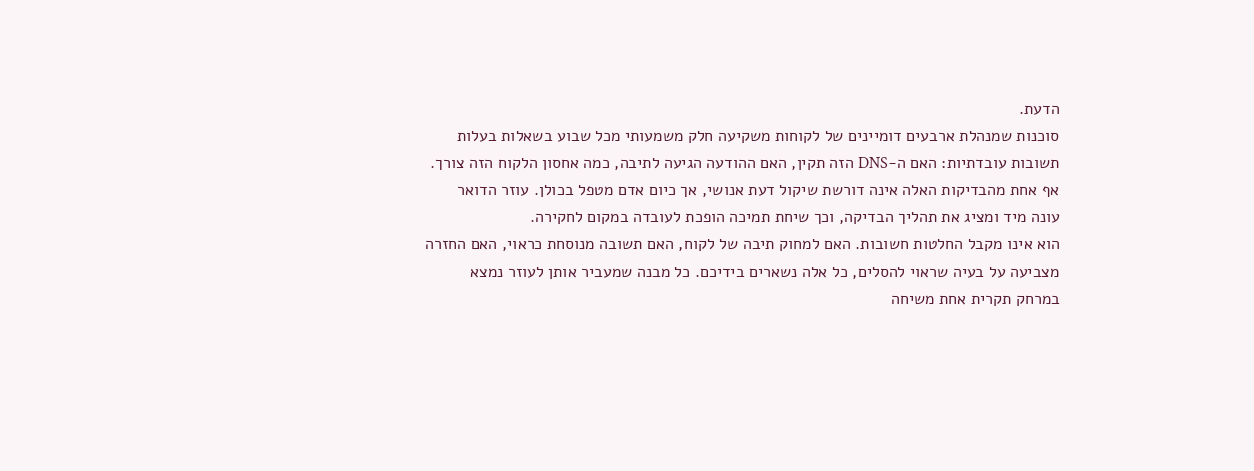הדעת.
סוכנות שמנהלת ארבעים דומיינים של לקוחות משקיעה חלק משמעותי מכל שבוע בשאלות בעלות תשובות עובדתיות: האם ה-DNS הזה תקין, האם ההודעה הגיעה לתיבה, כמה אחסון הלקוח הזה צורך. אף אחת מהבדיקות האלה אינה דורשת שיקול דעת אנושי, אך כיום אדם מטפל בכולן. עוזר הדואר עונה מיד ומציג את תהליך הבדיקה, וכך שיחת תמיכה הופכת לעובדה במקום לחקירה.
הוא אינו מקבל החלטות חשובות. האם למחוק תיבה של לקוח, האם תשובה מנוסחת כראוי, האם החזרה מצביעה על בעיה שראוי להסלים, כל אלה נשארים בידיכם. כל מבנה שמעביר אותן לעוזר נמצא במרחק תקרית אחת משיחה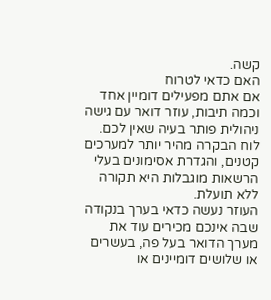קשה.
האם כדאי לטרוח
אם אתם מפעילים דומיין אחד וכמה תיבות, עוזר דואר עם גישה ניהולית פותר בעיה שאין לכם. לוח הבקרה מהיר יותר למערכים קטנים, והגדרת אסימונים בעלי הרשאות מוגבלות היא תקורה ללא תועלת.
העוזר נעשה כדאי בערך בנקודה שבה אינכם מכירים עוד את מערך הדואר בעל פה, בעשרים או שלושים דומיינים או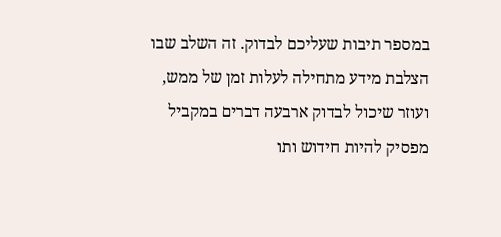במספר תיבות שעליכם לבדוק. זה השלב שבו הצלבת מידע מתחילה לעלות זמן של ממש, ועוזר שיכול לבדוק ארבעה דברים במקביל מפסיק להיות חידוש ותו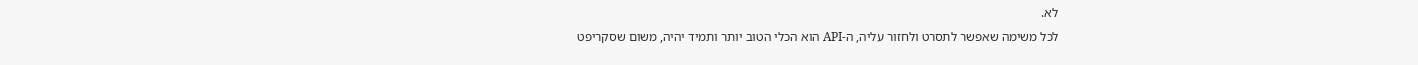לא.
לכל משימה שאפשר לתסרט ולחזור עליה, ה-API הוא הכלי הטוב יותר ותמיד יהיה, משום שסקריפט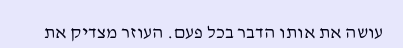עושה את אותו הדבר בכל פעם. העוזר מצדיק את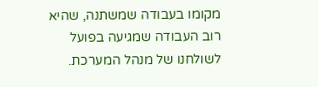מקומו בעבודה שמשתנה, שהיא רוב העבודה שמגיעה בפועל לשולחנו של מנהל המערכת.